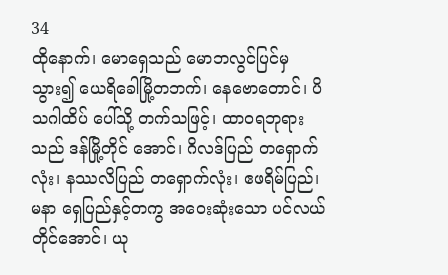34
ထိုနောက်၊ မောရှေသည် မောဘလွင်ပြင်မှ သွား၍ ယေရိခေါမြို့တဘက်၊ နေဗောတောင်၊ ပိသဂါထိပ် ပေါ်သို့ တက်သဖြင့်၊ ထာဝရဘုရားသည် ဒန်မြို့တိုင် အောင်၊ ဂိလဒ်ပြည် တရှောက်လုံး၊ နဿလိပြည် တရှောက်လုံး၊ ဧဖရိမ်ပြည်၊ မနာ ရှေပြည်နှင့်တကွ အဝေးဆုံးသော ပင်လယ်တိုင်အောင်၊ ယု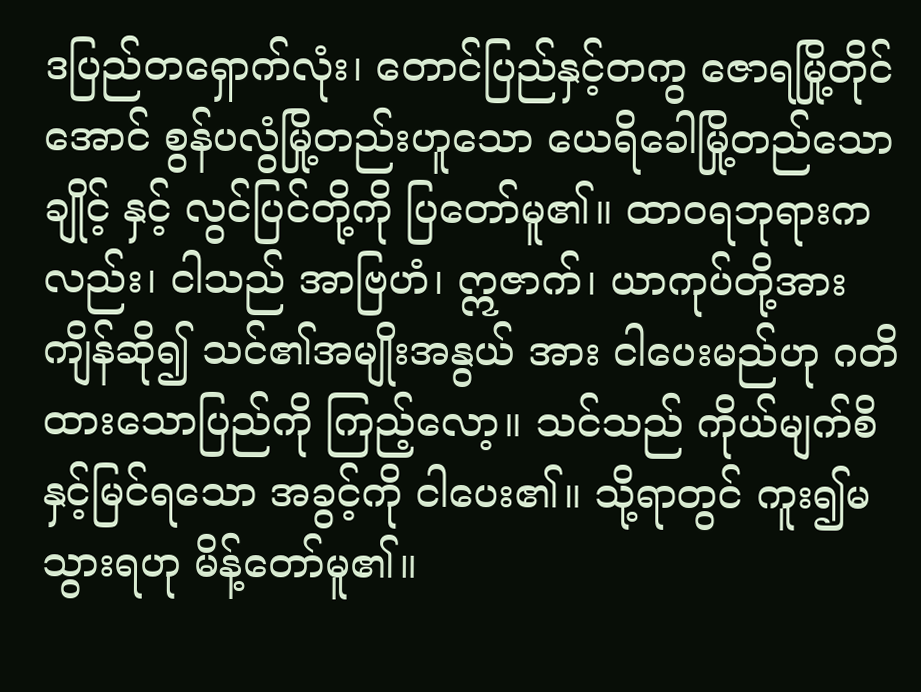ဒပြည်တရှောက်လုံး၊ တောင်ပြည်နှင့်တကွ ဇောရမြို့တိုင်အောင် စွန်ပလွံမြို့တည်းဟူသော ယေရိခေါမြို့တည်သော ချိုင့် နှင့် လွင်ပြင်တို့ကို ပြတော်မူ၏။ ထာဝရဘုရားကလည်း၊ ငါသည် အာဗြဟံ၊ ဣဇာက်၊ ယာကုပ်တို့အား ကျိန်ဆို၍ သင်၏အမျိုးအနွယ် အား ငါပေးမည်ဟု ဂတိထားသောပြည်ကို ကြည့်လော့။ သင်သည် ကိုယ်မျက်စိနှင့်မြင်ရသော အခွင့်ကို ငါပေး၏။ သို့ရာတွင် ကူး၍မသွားရဟု မိန့်တော်မူ၏။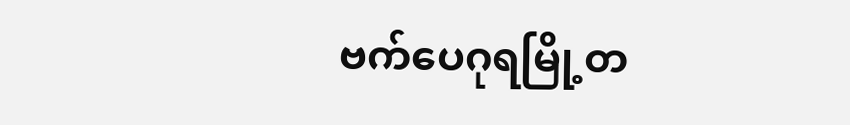ဗက်ပေဂုရမြို့တ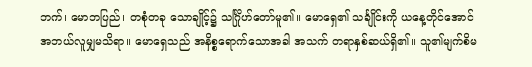ဘက်၊ မောဘပြည်၊ တစုံတခု သောချိုင့်၌ သင်္ဂြိုဟ်တော်မူ၏။ မောရှေ၏ သင်္ချိုင်းကို ယနေ့တိုင်အောင် အဘယ်လူမျှမသိရာ။ မောရှေသည် အနိစ္စရောက်သောအခါ အသက် တရာနှစ်ဆယ်ရှိ၏။ သူ၏မျက်စိမ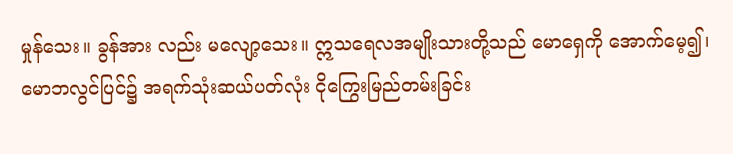မှုန်သေး။ ခွန်အား လည်း မလျော့သေး။ ဣသရေလအမျိုးသားတို့သည် မောရှေကို အောက်မေ့၍၊ မောဘလွင်ပြင်၌ အရက်သုံးဆယ်ပတ်လုံး ငိုကြွေးမြည်တမ်းခြင်း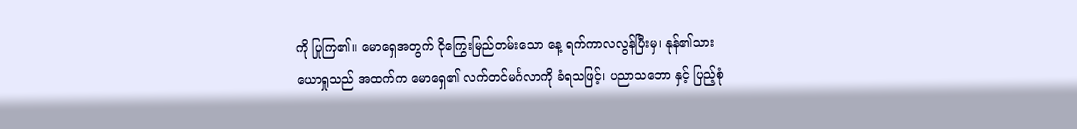ကို ပြုကြ၏။ မောရှေအတွက် ငိုကြွေးမြည်တမ်းသော နေ့ ရက်ကာလလွန်ပြီးမှ၊ နုန်၏သား ယောရှုသည် အထက်က မောရှေ၏ လက်တင်မင်္ဂလာကို ခံရသဖြင့်၊ ပညာသဘော နှင့် ပြည့်စုံ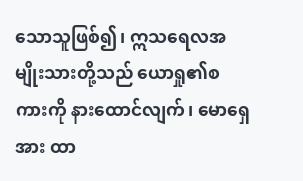သောသူဖြစ်၍၊ ဣသရေလအမျိုးသားတို့သည် ယောရှု၏စကားကို နားထောင်လျက်၊ မောရှေအား ထာ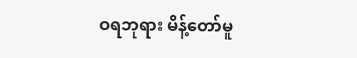ဝရဘုရား မိန့်တော်မူ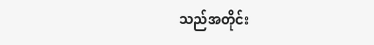သည်အတိုင်း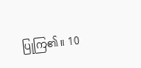ပြုကြ၏။ 10